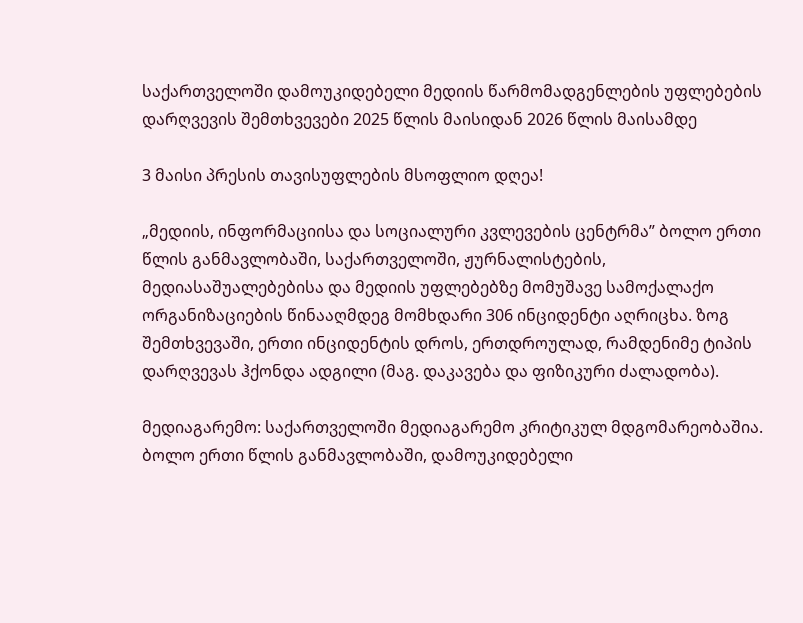საქართველოში დამოუკიდებელი მედიის წარმომადგენლების უფლებების დარღვევის შემთხვევები 2025 წლის მაისიდან 2026 წლის მაისამდე

3 მაისი პრესის თავისუფლების მსოფლიო დღეა!

„მედიის, ინფორმაციისა და სოციალური კვლევების ცენტრმა” ბოლო ერთი წლის განმავლობაში, საქართველოში, ჟურნალისტების, მედიასაშუალებებისა და მედიის უფლებებზე მომუშავე სამოქალაქო ორგანიზაციების წინააღმდეგ მომხდარი 306 ინციდენტი აღრიცხა. ზოგ შემთხვევაში, ერთი ინციდენტის დროს, ერთდროულად, რამდენიმე ტიპის დარღვევას ჰქონდა ადგილი (მაგ. დაკავება და ფიზიკური ძალადობა).

მედიაგარემო: საქართველოში მედიაგარემო კრიტიკულ მდგომარეობაშია.  ბოლო ერთი წლის განმავლობაში, დამოუკიდებელი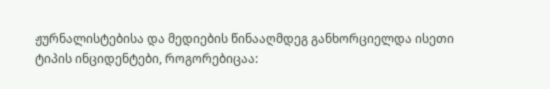ჟურნალისტებისა და მედიების წინააღმდეგ განხორციელდა ისეთი ტიპის ინციდენტები, როგორებიცაა: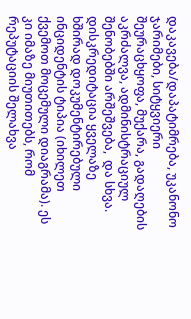დაკავება/დაპატიმრება, უკანონო ჯარიმები, სიტყვიერი შეურაცხყოფა, მუქარა, გადაღების აკრძალვა, ადმინისტრაციულ შენობებში არშეშვება,  და სხვა. დისკრედიტაცია ყველაზე ხშირად დოკუმენტირებული ინციდენტის ტიპია (იხილეთ ქვემოთ მოცემული დიაგრამა). ეს კი იმაზე მიუთითებს, რომ რეპუტაციის შელახვა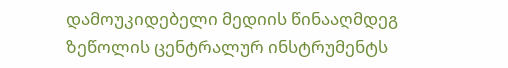დამოუკიდებელი მედიის წინააღმდეგ ზეწოლის ცენტრალურ ინსტრუმენტს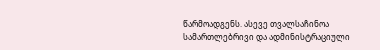წარმოადგენს. ასევე თვალსაჩინოა სამართლებრივი და ადმინისტრაციული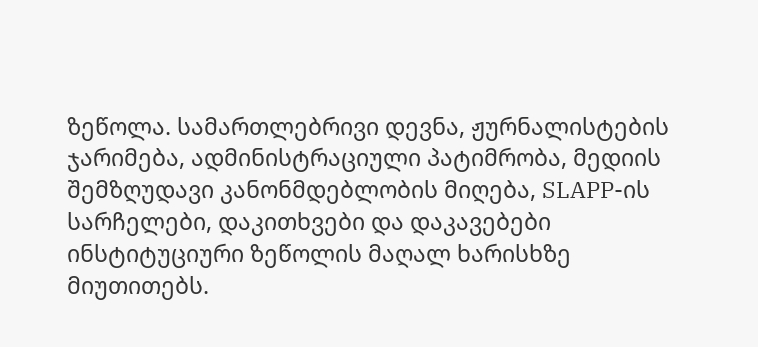ზეწოლა. სამართლებრივი დევნა, ჟურნალისტების ჯარიმება, ადმინისტრაციული პატიმრობა, მედიის შემზღუდავი კანონმდებლობის მიღება, SLAPP-ის სარჩელები, დაკითხვები და დაკავებები  ინსტიტუციური ზეწოლის მაღალ ხარისხზე მიუთითებს.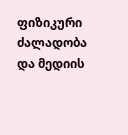ფიზიკური ძალადობა და მედიის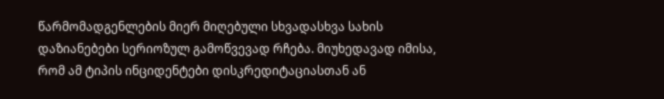წარმომადგენლების მიერ მიღებული სხვადასხვა სახის დაზიანებები სერიოზულ გამოწვევად რჩება. მიუხედავად იმისა, რომ ამ ტიპის ინციდენტები დისკრედიტაციასთან ან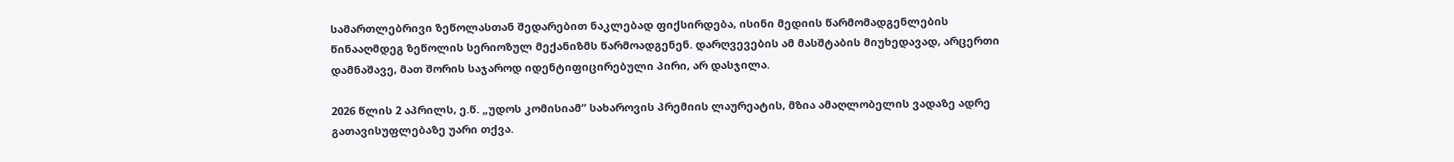სამართლებრივი ზეწოლასთან შედარებით ნაკლებად ფიქსირდება, ისინი მედიის წარმომადგენლების წინააღმდეგ ზეწოლის სერიოზულ მექანიზმს წარმოადგენენ. დარღვევების ამ მასშტაბის მიუხედავად, არცერთი დამნაშავე, მათ შორის საჯაროდ იდენტიფიცირებული პირი, არ დასჯილა.

2026 წლის 2 აპრილს, ე.წ. „უდოს კომისიამ“ სახაროვის პრემიის ლაურეატის, მზია ამაღლობელის ვადაზე ადრე გათავისუფლებაზე უარი თქვა.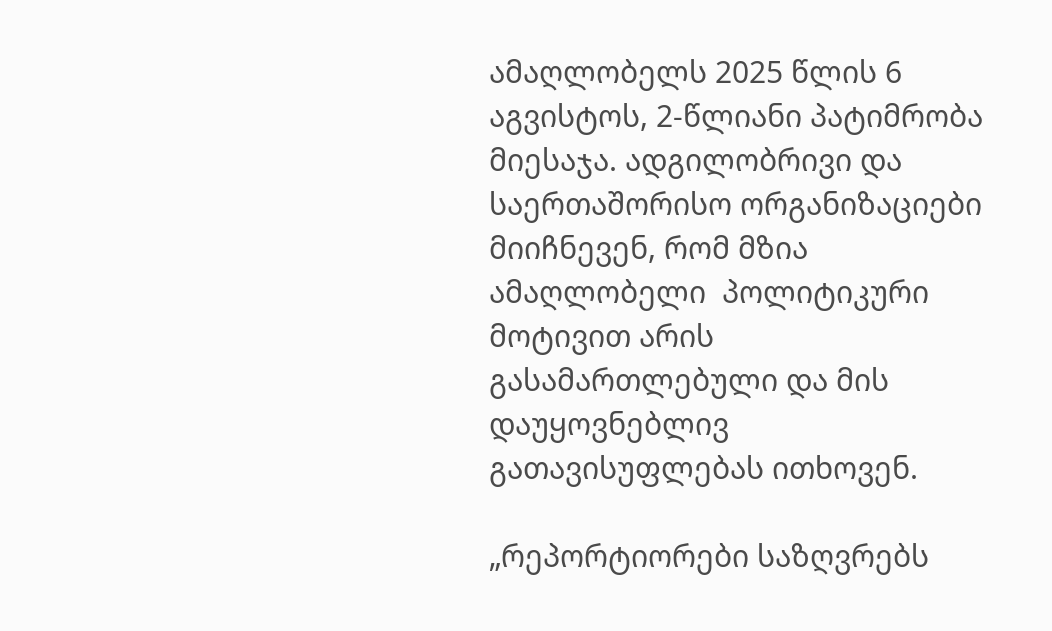ამაღლობელს 2025 წლის 6 აგვისტოს, 2-წლიანი პატიმრობა მიესაჯა. ადგილობრივი და საერთაშორისო ორგანიზაციები მიიჩნევენ, რომ მზია ამაღლობელი  პოლიტიკური მოტივით არის გასამართლებული და მის დაუყოვნებლივ გათავისუფლებას ითხოვენ.

„რეპორტიორები საზღვრებს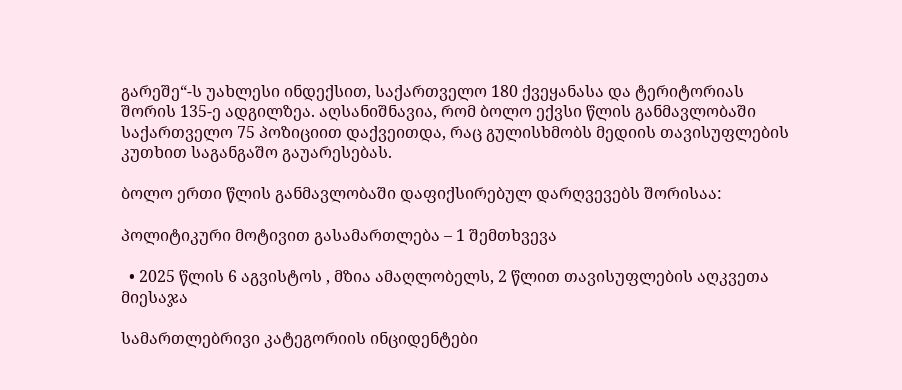გარეშე“-ს უახლესი ინდექსით, საქართველო 180 ქვეყანასა და ტერიტორიას შორის 135-ე ადგილზეა. აღსანიშნავია, რომ ბოლო ექვსი წლის განმავლობაში საქართველო 75 პოზიციით დაქვეითდა, რაც გულისხმობს მედიის თავისუფლების კუთხით საგანგაშო გაუარესებას.

ბოლო ერთი წლის განმავლობაში დაფიქსირებულ დარღვევებს შორისაა:

პოლიტიკური მოტივით გასამართლება – 1 შემთხვევა

  • 2025 წლის 6 აგვისტოს , მზია ამაღლობელს, 2 წლით თავისუფლების აღკვეთა  მიესაჯა

სამართლებრივი კატეგორიის ინციდენტები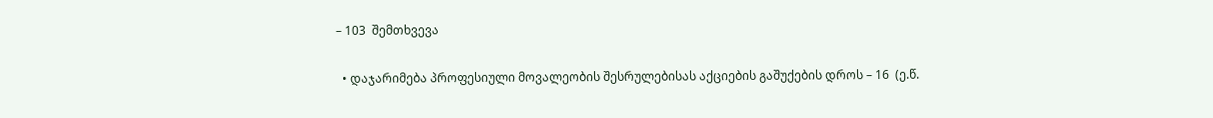– 103  შემთხვევა

  • დაჯარიმება პროფესიული მოვალეობის შესრულებისას აქციების გაშუქების დროს – 16  (ე.წ.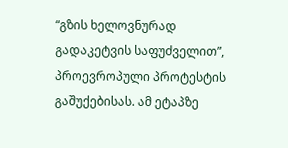“გზის ხელოვნურად გადაკეტვის საფუძველით”, პროევროპული პროტესტის გაშუქებისას. ამ ეტაპზე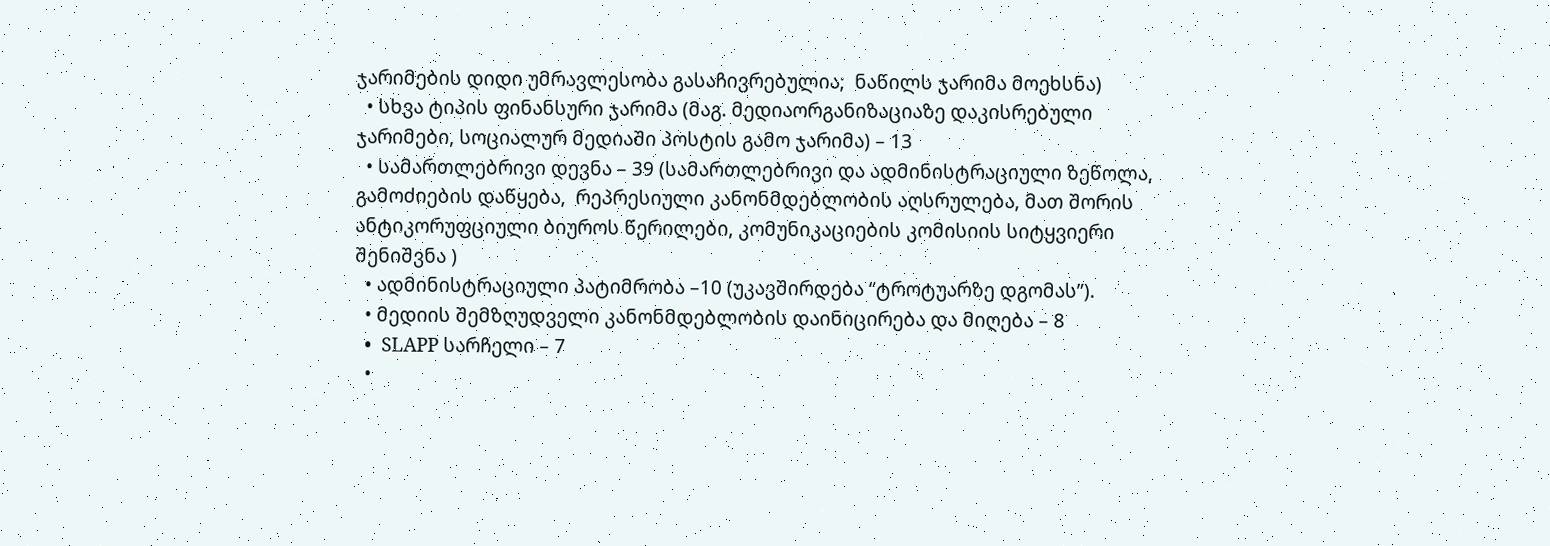ჯარიმების დიდი უმრავლესობა გასაჩივრებულია;  ნაწილს ჯარიმა მოეხსნა)
  • სხვა ტიპის ფინანსური ჯარიმა (მაგ. მედიაორგანიზაციაზე დაკისრებული ჯარიმები, სოციალურ მედიაში პოსტის გამო ჯარიმა) – 13
  • სამართლებრივი დევნა – 39 (სამართლებრივი და ადმინისტრაციული ზეწოლა,  გამოძიების დაწყება,  რეპრესიული კანონმდებლობის აღსრულება, მათ შორის ანტიკორუფციული ბიუროს წერილები, კომუნიკაციების კომისიის სიტყვიერი შენიშვნა )
  • ადმინისტრაციული პატიმრობა –10 (უკავშირდება “ტროტუარზე დგომას”).
  • მედიის შემზღუდველი კანონმდებლობის დაინიცირება და მიღება – 8
  •  SLAPP სარჩელი – 7
  •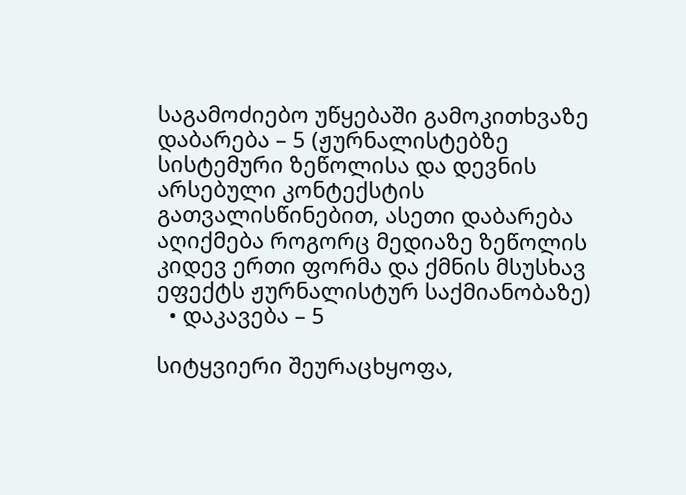საგამოძიებო უწყებაში გამოკითხვაზე დაბარება – 5 (ჟურნალისტებზე სისტემური ზეწოლისა და დევნის არსებული კონტექსტის გათვალისწინებით, ასეთი დაბარება აღიქმება როგორც მედიაზე ზეწოლის კიდევ ერთი ფორმა და ქმნის მსუსხავ ეფექტს ჟურნალისტურ საქმიანობაზე)
  • დაკავება – 5

სიტყვიერი შეურაცხყოფა,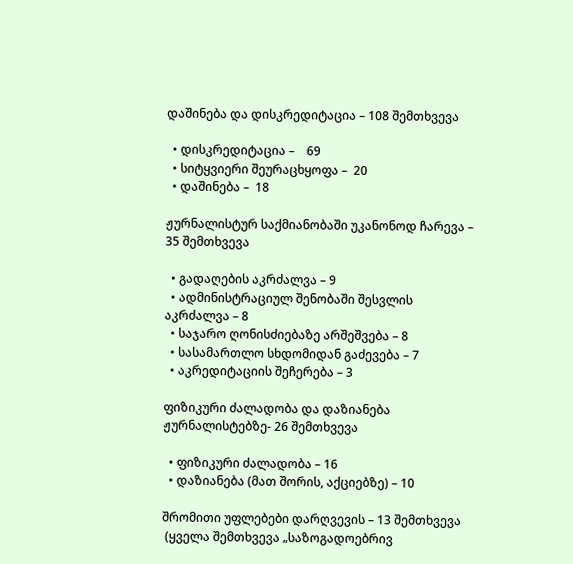დაშინება და დისკრედიტაცია – 108 შემთხვევა

  • დისკრედიტაცია –    69
  • სიტყვიერი შეურაცხყოფა –  20
  • დაშინება –  18

ჟურნალისტურ საქმიანობაში უკანონოდ ჩარევა – 35 შემთხვევა

  • გადაღების აკრძალვა – 9
  • ადმინისტრაციულ შენობაში შესვლის აკრძალვა – 8
  • საჯარო ღონისძიებაზე არშეშვება – 8
  • სასამართლო სხდომიდან გაძევება – 7
  • აკრედიტაციის შეჩერება – 3

ფიზიკური ძალადობა და დაზიანება ჟურნალისტებზე- 26 შემთხვევა

  • ფიზიკური ძალადობა – 16
  • დაზიანება (მათ შორის, აქციებზე) – 10

შრომითი უფლებები დარღვევის – 13 შემთხვევა
 (ყველა შემთხვევა „საზოგადოებრივ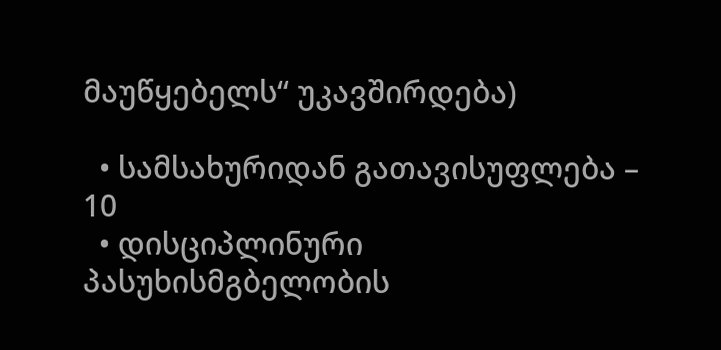მაუწყებელს“ უკავშირდება)

  • სამსახურიდან გათავისუფლება – 10
  • დისციპლინური პასუხისმგბელობის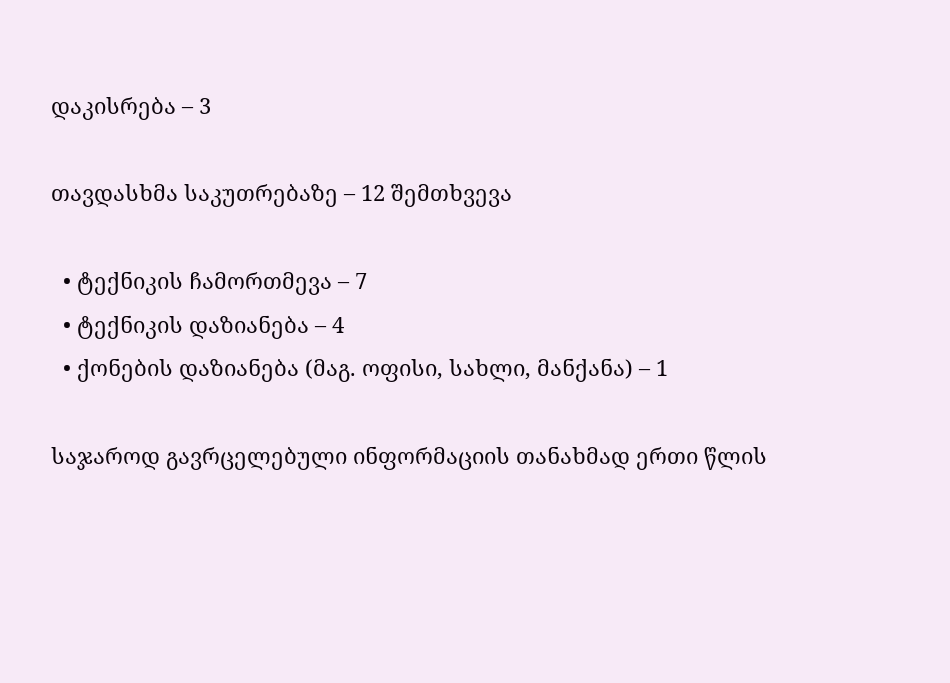დაკისრება – 3

თავდასხმა საკუთრებაზე – 12 შემთხვევა

  • ტექნიკის ჩამორთმევა – 7
  • ტექნიკის დაზიანება – 4
  • ქონების დაზიანება (მაგ. ოფისი, სახლი, მანქანა) – 1

საჯაროდ გავრცელებული ინფორმაციის თანახმად ერთი წლის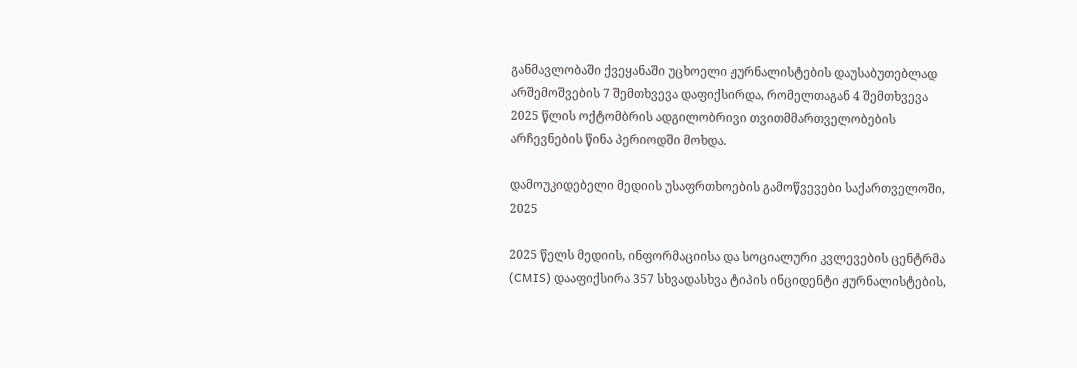განმავლობაში ქვეყანაში უცხოელი ჟურნალისტების დაუსაბუთებლად არშემოშვების 7 შემთხვევა დაფიქსირდა, რომელთაგან 4 შემთხვევა 2025 წლის ოქტომბრის ადგილობრივი თვითმმართველობების არჩევნების წინა პერიოდში მოხდა.

დამოუკიდებელი მედიის უსაფრთხოების გამოწვევები საქართველოში, 2025

2025 წელს მედიის, ინფორმაციისა და სოციალური კვლევების ცენტრმა (CMIS) დააფიქსირა 357 სხვადასხვა ტიპის ინციდენტი ჟურნალისტების,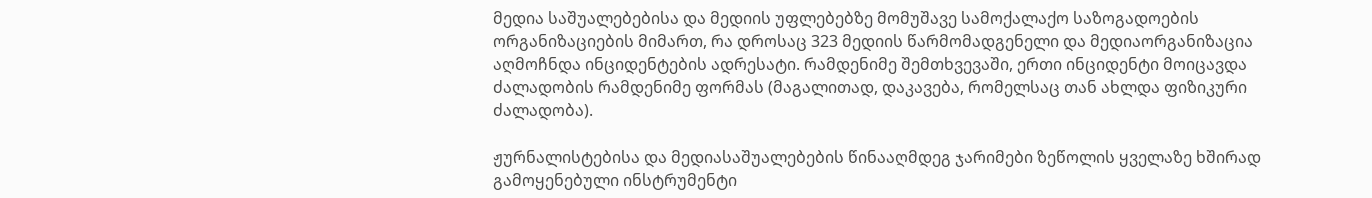მედია საშუალებებისა და მედიის უფლებებზე მომუშავე სამოქალაქო საზოგადოების ორგანიზაციების მიმართ, რა დროსაც 323 მედიის წარმომადგენელი და მედიაორგანიზაცია აღმოჩნდა ინციდენტების ადრესატი. რამდენიმე შემთხვევაში, ერთი ინციდენტი მოიცავდა ძალადობის რამდენიმე ფორმას (მაგალითად, დაკავება, რომელსაც თან ახლდა ფიზიკური ძალადობა).

ჟურნალისტებისა და მედიასაშუალებების წინააღმდეგ ჯარიმები ზეწოლის ყველაზე ხშირად გამოყენებული ინსტრუმენტი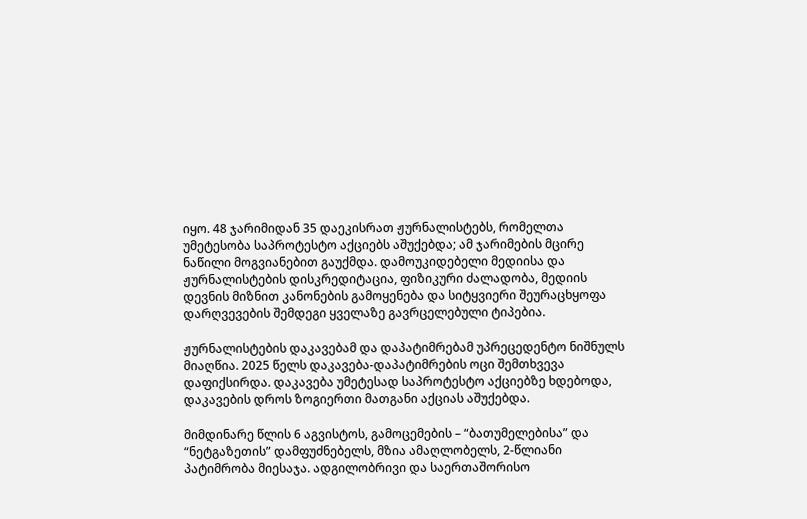იყო. 48 ჯარიმიდან 35 დაეკისრათ ჟურნალისტებს, რომელთა უმეტესობა საპროტესტო აქციებს აშუქებდა; ამ ჯარიმების მცირე ნაწილი მოგვიანებით გაუქმდა. დამოუკიდებელი მედიისა და ჟურნალისტების დისკრედიტაცია, ფიზიკური ძალადობა, მედიის დევნის მიზნით კანონების გამოყენება და სიტყვიერი შეურაცხყოფა დარღვევების შემდეგი ყველაზე გავრცელებული ტიპებია.

ჟურნალისტების დაკავებამ და დაპატიმრებამ უპრეცედენტო ნიშნულს მიაღწია. 2025 წელს დაკავება-დაპატიმრების ოცი შემთხვევა დაფიქსირდა. დაკავება უმეტესად საპროტესტო აქციებზე ხდებოდა, დაკავების დროს ზოგიერთი მათგანი აქციას აშუქებდა.

მიმდინარე წლის 6 აგვისტოს, გამოცემების – “ბათუმელებისა” და “ნეტგაზეთის” დამფუძნებელს, მზია ამაღლობელს, 2-წლიანი პატიმრობა მიესაჯა. ადგილობრივი და საერთაშორისო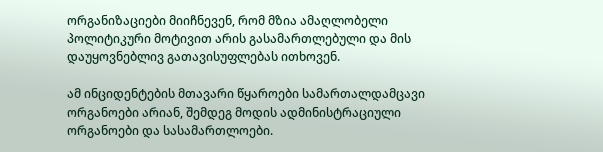ორგანიზაციები მიიჩნევენ, რომ მზია ამაღლობელი პოლიტიკური მოტივით არის გასამართლებული და მის დაუყოვნებლივ გათავისუფლებას ითხოვენ.

ამ ინციდენტების მთავარი წყაროები სამართალდამცავი ორგანოები არიან, შემდეგ მოდის ადმინისტრაციული ორგანოები და სასამართლოები.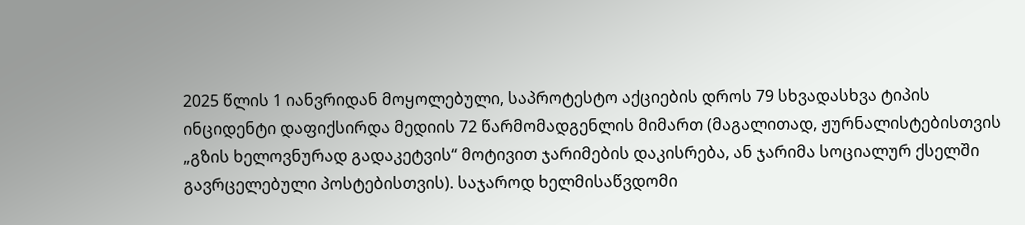2025 წლის 1 იანვრიდან მოყოლებული, საპროტესტო აქციების დროს 79 სხვადასხვა ტიპის ინციდენტი დაფიქსირდა მედიის 72 წარმომადგენლის მიმართ (მაგალითად, ჟურნალისტებისთვის „გზის ხელოვნურად გადაკეტვის“ მოტივით ჯარიმების დაკისრება, ან ჯარიმა სოციალურ ქსელში გავრცელებული პოსტებისთვის). საჯაროდ ხელმისაწვდომი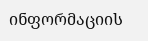ინფორმაციის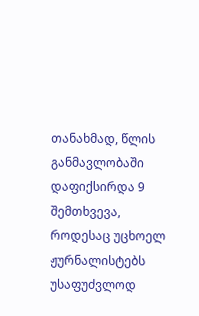თანახმად, წლის განმავლობაში დაფიქსირდა 9 შემთხვევა, როდესაც უცხოელ ჟურნალისტებს უსაფუძვლოდ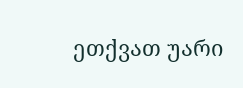ეთქვათ უარი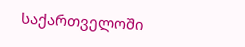საქართველოში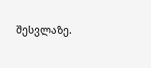შესვლაზე.